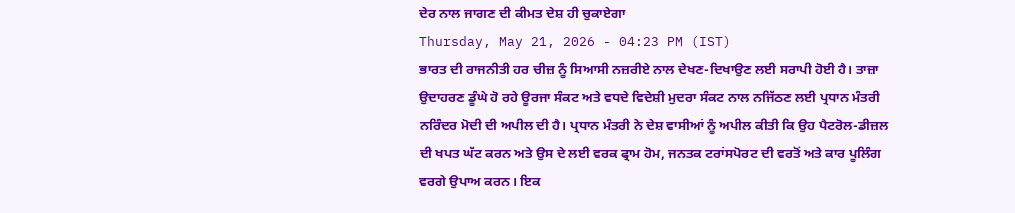ਦੇਰ ਨਾਲ ਜਾਗਣ ਦੀ ਕੀਮਤ ਦੇਸ਼ ਹੀ ਚੁਕਾਏਗਾ
Thursday, May 21, 2026 - 04:23 PM (IST)
ਭਾਰਤ ਦੀ ਰਾਜਨੀਤੀ ਹਰ ਚੀਜ਼ ਨੂੰ ਸਿਆਸੀ ਨਜ਼ਰੀਏ ਨਾਲ ਦੇਖਣ-ਦਿਖਾਉਣ ਲਈ ਸਰਾਪੀ ਹੋਈ ਹੈ। ਤਾਜ਼ਾ ਉਦਾਹਰਣ ਡੂੰਘੇ ਹੋ ਰਹੇ ਊਰਜਾ ਸੰਕਟ ਅਤੇ ਵਧਦੇ ਵਿਦੇਸ਼ੀ ਮੁਦਰਾ ਸੰਕਟ ਨਾਲ ਨਜਿੱਠਣ ਲਈ ਪ੍ਰਧਾਨ ਮੰਤਰੀ ਨਰਿੰਦਰ ਮੋਦੀ ਦੀ ਅਪੀਲ ਦੀ ਹੈ। ਪ੍ਰਧਾਨ ਮੰਤਰੀ ਨੇ ਦੇਸ਼ ਵਾਸੀਆਂ ਨੂੰ ਅਪੀਲ ਕੀਤੀ ਕਿ ਉਹ ਪੈਟਰੋਲ-ਡੀਜ਼ਲ ਦੀ ਖਪਤ ਘੱਟ ਕਰਨ ਅਤੇ ਉਸ ਦੇ ਲਈ ਵਰਕ ਫ੍ਰਾਮ ਹੋਮ, ਜਨਤਕ ਟਰਾਂਸਪੋਰਟ ਦੀ ਵਰਤੋਂ ਅਤੇ ਕਾਰ ਪੂਲਿੰਗ ਵਰਗੇ ਉਪਾਅ ਕਰਨ। ਇਕ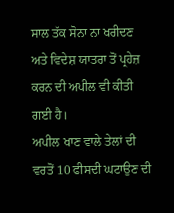ਸਾਲ ਤੱਕ ਸੋਨਾ ਨਾ ਖਰੀਦਣ ਅਤੇ ਵਿਦੇਸ਼ ਯਾਤਰਾ ਤੋਂ ਪ੍ਰਹੇਜ਼ ਕਰਨ ਦੀ ਅਪੀਲ ਵੀ ਕੀਤੀ ਗਈ ਹੈ।
ਅਪੀਲ ਖਾਣ ਵਾਲੇ ਤੇਲਾਂ ਦੀ ਵਰਤੋਂ 10 ਫੀਸਦੀ ਘਟਾਉਣ ਦੀ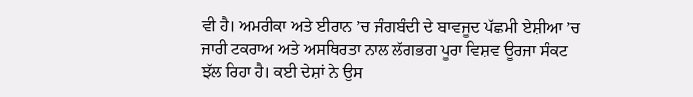ਵੀ ਹੈ। ਅਮਰੀਕਾ ਅਤੇ ਈਰਾਨ ’ਚ ਜੰਗਬੰਦੀ ਦੇ ਬਾਵਜੂਦ ਪੱਛਮੀ ਏਸ਼ੀਆ ’ਚ ਜਾਰੀ ਟਕਰਾਅ ਅਤੇ ਅਸਥਿਰਤਾ ਨਾਲ ਲੱਗਭਗ ਪੂਰਾ ਵਿਸ਼ਵ ਊਰਜਾ ਸੰਕਟ ਝੱਲ ਰਿਹਾ ਹੈ। ਕਈ ਦੇਸ਼ਾਂ ਨੇ ਉਸ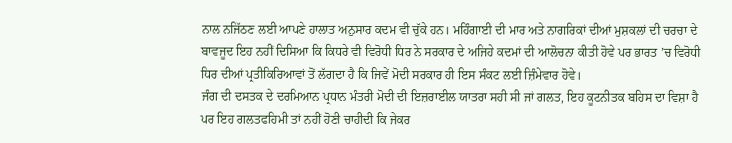ਨਾਲ ਨਜਿੱਠਣ ਲਈ ਆਪਣੇ ਹਾਲਾਤ ਅਨੁਸਾਰ ਕਦਮ ਵੀ ਚੁੱਕੇ ਹਨ। ਮਹਿੰਗਾਈ ਦੀ ਮਾਰ ਅਤੇ ਨਾਗਰਿਕਾਂ ਦੀਆਂ ਮੁਸ਼ਕਲਾਂ ਦੀ ਚਰਚਾ ਦੇ ਬਾਵਜੂਦ ਇਹ ਨਹੀਂ ਦਿਸਿਆ ਕਿ ਕਿਧਰੇ ਵੀ ਵਿਰੋਧੀ ਧਿਰ ਨੇ ਸਰਕਾਰ ਦੇ ਅਜਿਹੇ ਕਦਮਾਂ ਦੀ ਆਲੋਚਨਾ ਕੀਤੀ ਹੋਵੇ ਪਰ ਭਾਰਤ ’ਚ ਵਿਰੋਧੀ ਧਿਰ ਦੀਆਂ ਪ੍ਰਤੀਕਿਰਿਆਵਾਂ ਤੋਂ ਲੱਗਦਾ ਹੈ ਕਿ ਜਿਵੇਂ ਮੋਦੀ ਸਰਕਾਰ ਹੀ ਇਸ ਸੰਕਟ ਲਈ ਜ਼ਿੰਮੇਵਾਰ ਹੋਵੇ।
ਜੰਗ ਦੀ ਦਸਤਕ ਦੇ ਦਰਮਿਆਨ ਪ੍ਰਧਾਨ ਮੰਤਰੀ ਮੋਦੀ ਦੀ ਇਜ਼ਰਾਈਲ ਯਾਤਰਾ ਸਹੀ ਸੀ ਜਾਂ ਗਲਤ, ਇਹ ਕੂਟਨੀਤਕ ਬਹਿਸ ਦਾ ਵਿਸ਼ਾ ਹੈ ਪਰ ਇਹ ਗਲਤਫਹਿਮੀ ਤਾਂ ਨਹੀਂ ਹੋਣੀ ਚਾਹੀਦੀ ਕਿ ਜੇਕਰ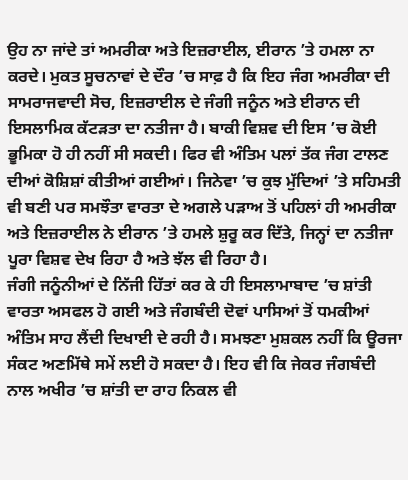ਉਹ ਨਾ ਜਾਂਦੇ ਤਾਂ ਅਮਰੀਕਾ ਅਤੇ ਇਜ਼ਰਾਈਲ, ਈਰਾਨ ’ਤੇ ਹਮਲਾ ਨਾ ਕਰਦੇ। ਮੁਕਤ ਸੂਚਨਾਵਾਂ ਦੇ ਦੌਰ ’ਚ ਸਾਫ਼ ਹੈ ਕਿ ਇਹ ਜੰਗ ਅਮਰੀਕਾ ਦੀ ਸਾਮਰਾਜਵਾਦੀ ਸੋਚ, ਇਜ਼ਰਾਈਲ ਦੇ ਜੰਗੀ ਜਨੂੰਨ ਅਤੇ ਈਰਾਨ ਦੀ ਇਸਲਾਮਿਕ ਕੱਟੜਤਾ ਦਾ ਨਤੀਜਾ ਹੈ। ਬਾਕੀ ਵਿਸ਼ਵ ਦੀ ਇਸ ’ਚ ਕੋਈ ਭੂਮਿਕਾ ਹੋ ਹੀ ਨਹੀਂ ਸੀ ਸਕਦੀ। ਫਿਰ ਵੀ ਅੰਤਿਮ ਪਲਾਂ ਤੱਕ ਜੰਗ ਟਾਲਣ ਦੀਆਂ ਕੋਸ਼ਿਸ਼ਾਂ ਕੀਤੀਆਂ ਗਈਆਂ। ਜਿਨੇਵਾ ’ਚ ਕੁਝ ਮੁੱਦਿਆਂ ’ਤੇ ਸਹਿਮਤੀ ਵੀ ਬਣੀ ਪਰ ਸਮਝੌਤਾ ਵਾਰਤਾ ਦੇ ਅਗਲੇ ਪੜਾਅ ਤੋਂ ਪਹਿਲਾਂ ਹੀ ਅਮਰੀਕਾ ਅਤੇ ਇਜ਼ਰਾਈਲ ਨੇ ਈਰਾਨ ’ਤੇ ਹਮਲੇ ਸ਼ੁਰੂ ਕਰ ਦਿੱਤੇ, ਜਿਨ੍ਹਾਂ ਦਾ ਨਤੀਜਾ ਪੂਰਾ ਵਿਸ਼ਵ ਦੇਖ ਰਿਹਾ ਹੈ ਅਤੇ ਝੱਲ ਵੀ ਰਿਹਾ ਹੈ।
ਜੰਗੀ ਜਨੂੰਨੀਆਂ ਦੇ ਨਿੱਜੀ ਹਿੱਤਾਂ ਕਰ ਕੇ ਹੀ ਇਸਲਾਮਾਬਾਦ ’ਚ ਸ਼ਾਂਤੀ ਵਾਰਤਾ ਅਸਫਲ ਹੋ ਗਈ ਅਤੇ ਜੰਗਬੰਦੀ ਦੋਵਾਂ ਪਾਸਿਆਂ ਤੋਂ ਧਮਕੀਆਂ ਅੰਤਿਮ ਸਾਹ ਲੈਂਦੀ ਦਿਖਾਈ ਦੇ ਰਹੀ ਹੈ। ਸਮਝਣਾ ਮੁਸ਼ਕਲ ਨਹੀਂ ਕਿ ਊਰਜਾ ਸੰਕਟ ਅਣਮਿੱਥੇ ਸਮੇਂ ਲਈ ਹੋ ਸਕਦਾ ਹੈ। ਇਹ ਵੀ ਕਿ ਜੇਕਰ ਜੰਗਬੰਦੀ ਨਾਲ ਅਖੀਰ ’ਚ ਸ਼ਾਂਤੀ ਦਾ ਰਾਹ ਨਿਕਲ ਵੀ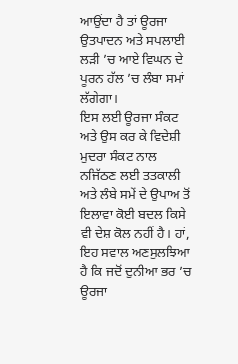ਆਉਂਦਾ ਹੈ ਤਾਂ ਊਰਜਾ ਉਤਪਾਦਨ ਅਤੇ ਸਪਲਾਈ ਲੜੀ ’ਚ ਆਏ ਵਿਘਨ ਦੇ ਪੂਰਨ ਹੱਲ ’ਚ ਲੰਬਾ ਸਮਾਂ ਲੱਗੇਗਾ।
ਇਸ ਲਈ ਊਰਜਾ ਸੰਕਟ ਅਤੇ ਉਸ ਕਰ ਕੇ ਵਿਦੇਸ਼ੀ ਮੁਦਰਾ ਸੰਕਟ ਨਾਲ ਨਜਿੱਠਣ ਲਈ ਤਤਕਾਲੀ ਅਤੇ ਲੰਬੇ ਸਮੇਂ ਦੇ ਉਪਾਅ ਤੋਂ ਇਲਾਵਾ ਕੋਈ ਬਦਲ ਕਿਸੇ ਵੀ ਦੇਸ਼ ਕੋਲ ਨਹੀਂ ਹੈ। ਹਾਂ, ਇਹ ਸਵਾਲ ਅਣਸੁਲਝਿਆ ਹੈ ਕਿ ਜਦੋਂ ਦੁਨੀਆ ਭਰ ’ਚ ਊਰਜਾ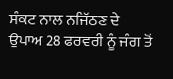ਸੰਕਟ ਨਾਲ ਨਜਿੱਠਣ ਦੇ ਉਪਾਅ 28 ਫਰਵਰੀ ਨੂੰ ਜੰਗ ਤੋਂ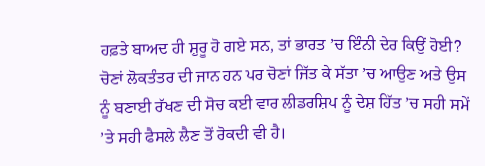ਹਫ਼ਤੇ ਬਾਅਦ ਹੀ ਸ਼ੁਰੂ ਹੋ ਗਏ ਸਨ, ਤਾਂ ਭਾਰਤ ’ਚ ਇੰਨੀ ਦੇਰ ਕਿਉਂ ਹੋਈ?
ਚੋਣਾਂ ਲੋਕਤੰਤਰ ਦੀ ਜਾਨ ਹਨ ਪਰ ਚੋਣਾਂ ਜਿੱਤ ਕੇ ਸੱਤਾ ’ਚ ਆਉਣ ਅਤੇ ਉਸ ਨੂੰ ਬਣਾਈ ਰੱਖਣ ਦੀ ਸੋਚ ਕਈ ਵਾਰ ਲੀਡਰਸ਼ਿਪ ਨੂੰ ਦੇਸ਼ ਹਿੱਤ ’ਚ ਸਹੀ ਸਮੇਂ ’ਤੇ ਸਹੀ ਫੈਸਲੇ ਲੈਣ ਤੋਂ ਰੋਕਦੀ ਵੀ ਹੈ।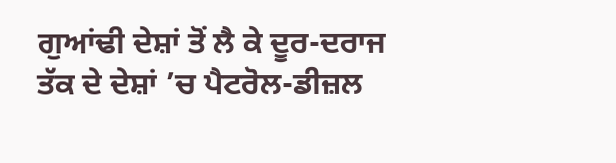ਗੁਆਂਢੀ ਦੇਸ਼ਾਂ ਤੋਂ ਲੈ ਕੇ ਦੂਰ-ਦਰਾਜ ਤੱਕ ਦੇ ਦੇਸ਼ਾਂ ’ਚ ਪੈਟਰੋਲ-ਡੀਜ਼ਲ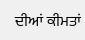ਦੀਆਂ ਕੀਮਤਾਂ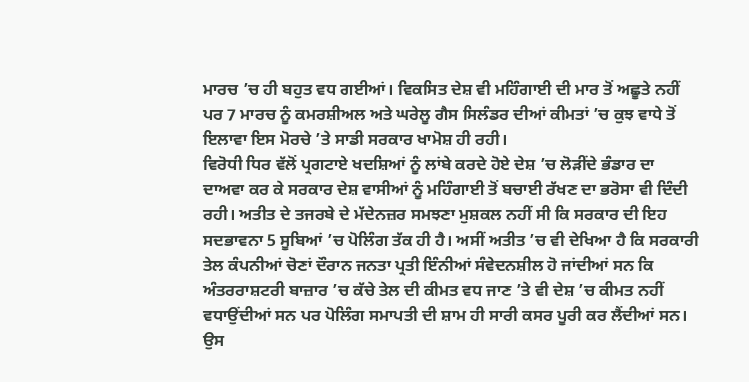ਮਾਰਚ ’ਚ ਹੀ ਬਹੁਤ ਵਧ ਗਈਆਂ। ਵਿਕਸਿਤ ਦੇਸ਼ ਵੀ ਮਹਿੰਗਾਈ ਦੀ ਮਾਰ ਤੋਂ ਅਛੂਤੇ ਨਹੀਂ ਪਰ 7 ਮਾਰਚ ਨੂੰ ਕਮਰਸ਼ੀਅਲ ਅਤੇ ਘਰੇਲੂ ਗੈਸ ਸਿਲੰਡਰ ਦੀਆਂ ਕੀਮਤਾਂ ’ਚ ਕੁਝ ਵਾਧੇ ਤੋਂ ਇਲਾਵਾ ਇਸ ਮੋਰਚੇ ’ਤੇ ਸਾਡੀ ਸਰਕਾਰ ਖਾਮੋਸ਼ ਹੀ ਰਹੀ।
ਵਿਰੋਧੀ ਧਿਰ ਵੱਲੋਂ ਪ੍ਰਗਟਾਏ ਖਦਸ਼ਿਆਂ ਨੂੰ ਲਾਂਬੇ ਕਰਦੇ ਹੋਏ ਦੇਸ਼ ’ਚ ਲੋੜੀਂਦੇ ਭੰਡਾਰ ਦਾ ਦਾਅਵਾ ਕਰ ਕੇ ਸਰਕਾਰ ਦੇਸ਼ ਵਾਸੀਆਂ ਨੂੰ ਮਹਿੰਗਾਈ ਤੋਂ ਬਚਾਈ ਰੱਖਣ ਦਾ ਭਰੋਸਾ ਵੀ ਦਿੰਦੀ ਰਹੀ। ਅਤੀਤ ਦੇ ਤਜਰਬੇ ਦੇ ਮੱਦੇਨਜ਼ਰ ਸਮਝਣਾ ਮੁਸ਼ਕਲ ਨਹੀਂ ਸੀ ਕਿ ਸਰਕਾਰ ਦੀ ਇਹ ਸਦਭਾਵਨਾ 5 ਸੂਬਿਆਂ ’ਚ ਪੋਲਿੰਗ ਤੱਕ ਹੀ ਹੈ। ਅਸੀਂ ਅਤੀਤ ’ਚ ਵੀ ਦੇਖਿਆ ਹੈ ਕਿ ਸਰਕਾਰੀ ਤੇਲ ਕੰਪਨੀਆਂ ਚੋਣਾਂ ਦੌਰਾਨ ਜਨਤਾ ਪ੍ਰਤੀ ਇੰਨੀਆਂ ਸੰਵੇਦਨਸ਼ੀਲ ਹੋ ਜਾਂਦੀਆਂ ਸਨ ਕਿ ਅੰਤਰਰਾਸ਼ਟਰੀ ਬਾਜ਼ਾਰ ’ਚ ਕੱਚੇ ਤੇਲ ਦੀ ਕੀਮਤ ਵਧ ਜਾਣ ’ਤੇ ਵੀ ਦੇਸ਼ ’ਚ ਕੀਮਤ ਨਹੀਂ ਵਧਾਉਂਦੀਆਂ ਸਨ ਪਰ ਪੋਲਿੰਗ ਸਮਾਪਤੀ ਦੀ ਸ਼ਾਮ ਹੀ ਸਾਰੀ ਕਸਰ ਪੂਰੀ ਕਰ ਲੈਂਦੀਆਂ ਸਨ।
ਉਸ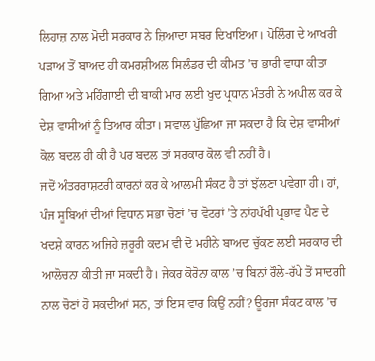ਲਿਹਾਜ਼ ਨਾਲ ਮੋਦੀ ਸਰਕਾਰ ਨੇ ਜ਼ਿਆਦਾ ਸਬਰ ਦਿਖਾਇਆ। ਪੋਲਿੰਗ ਦੇ ਆਖਰੀ ਪੜਾਅ ਤੋਂ ਬਾਅਦ ਹੀ ਕਮਰਸ਼ੀਅਲ ਸਿਲੰਡਰ ਦੀ ਕੀਮਤ ’ਚ ਭਾਰੀ ਵਾਧਾ ਕੀਤਾ ਗਿਆ ਅਤੇ ਮਹਿੰਗਾਈ ਦੀ ਬਾਕੀ ਮਾਰ ਲਈ ਖੁਦ ਪ੍ਰਧਾਨ ਮੰਤਰੀ ਨੇ ਅਪੀਲ ਕਰ ਕੇ ਦੇਸ਼ ਵਾਸੀਆਂ ਨੂੰ ਤਿਆਰ ਕੀਤਾ। ਸਵਾਲ ਪੁੱਛਿਆ ਜਾ ਸਕਦਾ ਹੈ ਕਿ ਦੇਸ਼ ਵਾਸੀਆਂ ਕੋਲ ਬਦਲ ਹੀ ਕੀ ਹੈ ਪਰ ਬਦਲ ਤਾਂ ਸਰਕਾਰ ਕੋਲ ਵੀ ਨਹੀਂ ਹੈ।
ਜਦੋਂ ਅੰਤਰਰਾਸ਼ਟਰੀ ਕਾਰਨਾਂ ਕਰ ਕੇ ਆਲਮੀ ਸੰਕਟ ਹੈ ਤਾਂ ਝੱਲਣਾ ਪਵੇਗਾ ਹੀ। ਹਾਂ, ਪੰਜ ਸੂਬਿਆਂ ਦੀਆਂ ਵਿਧਾਨ ਸਭਾ ਚੋਣਾਂ ’ਚ ਵੋਟਰਾਂ ’ਤੇ ਨਾਂਹਪੱਖੀ ਪ੍ਰਭਾਵ ਪੈਣ ਦੇ ਖਦਸ਼ੇ ਕਾਰਨ ਅਜਿਹੇ ਜ਼ਰੂਰੀ ਕਦਮ ਵੀ ਦੋ ਮਹੀਨੇ ਬਾਅਦ ਚੁੱਕਣ ਲਈ ਸਰਕਾਰ ਦੀ ਆਲੋਚਨਾ ਕੀਤੀ ਜਾ ਸਕਦੀ ਹੈ। ਜੇਕਰ ਕੋਰੋਨਾ ਕਾਲ ’ਚ ਬਿਨਾਂ ਰੌਲੇ-ਰੱਪੇ ਤੋਂ ਸਾਦਗੀ ਨਾਲ ਚੋਣਾਂ ਹੋ ਸਕਦੀਆਂ ਸਨ, ਤਾਂ ਇਸ ਵਾਰ ਕਿਉਂ ਨਹੀਂ? ਊਰਜਾ ਸੰਕਟ ਕਾਲ ’ਚ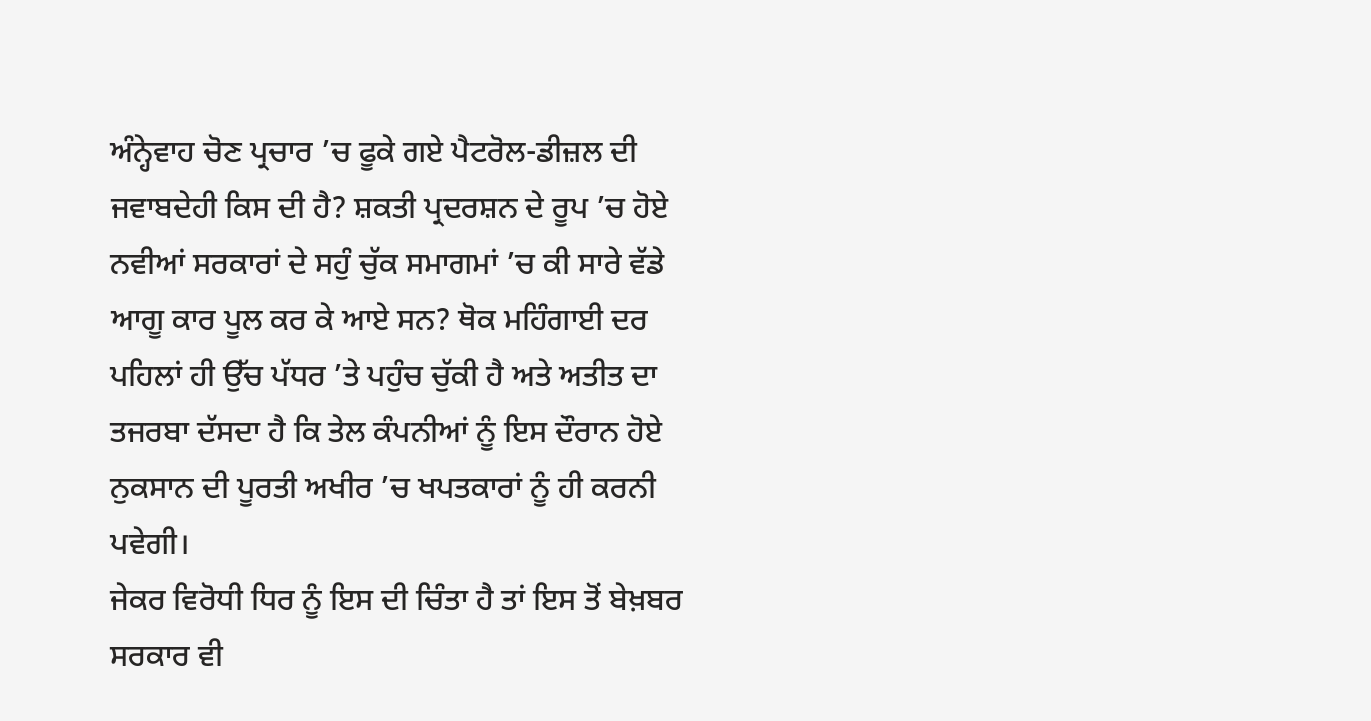ਅੰਨ੍ਹੇਵਾਹ ਚੋਣ ਪ੍ਰਚਾਰ ’ਚ ਫੂਕੇ ਗਏ ਪੈਟਰੋਲ-ਡੀਜ਼ਲ ਦੀ ਜਵਾਬਦੇਹੀ ਕਿਸ ਦੀ ਹੈ? ਸ਼ਕਤੀ ਪ੍ਰਦਰਸ਼ਨ ਦੇ ਰੂਪ ’ਚ ਹੋਏ ਨਵੀਆਂ ਸਰਕਾਰਾਂ ਦੇ ਸਹੁੰ ਚੁੱਕ ਸਮਾਗਮਾਂ ’ਚ ਕੀ ਸਾਰੇ ਵੱਡੇ ਆਗੂ ਕਾਰ ਪੂਲ ਕਰ ਕੇ ਆਏ ਸਨ? ਥੋਕ ਮਹਿੰਗਾਈ ਦਰ ਪਹਿਲਾਂ ਹੀ ਉੱਚ ਪੱਧਰ ’ਤੇ ਪਹੁੰਚ ਚੁੱਕੀ ਹੈ ਅਤੇ ਅਤੀਤ ਦਾ ਤਜਰਬਾ ਦੱਸਦਾ ਹੈ ਕਿ ਤੇਲ ਕੰਪਨੀਆਂ ਨੂੰ ਇਸ ਦੌਰਾਨ ਹੋਏ ਨੁਕਸਾਨ ਦੀ ਪੂਰਤੀ ਅਖੀਰ ’ਚ ਖਪਤਕਾਰਾਂ ਨੂੰ ਹੀ ਕਰਨੀ ਪਵੇਗੀ।
ਜੇਕਰ ਵਿਰੋਧੀ ਧਿਰ ਨੂੰ ਇਸ ਦੀ ਚਿੰਤਾ ਹੈ ਤਾਂ ਇਸ ਤੋਂ ਬੇਖ਼ਬਰ ਸਰਕਾਰ ਵੀ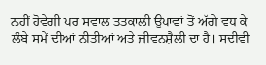ਨਹੀਂ ਹੋਵੇਗੀ ਪਰ ਸਵਾਲ ਤਤਕਾਲੀ ਉਪਾਵਾਂ ਤੋਂ ਅੱਗੇ ਵਧ ਕੇ ਲੰਬੇ ਸਮੇਂ ਦੀਆਂ ਨੀਤੀਆਂ ਅਤੇ ਜੀਵਨਸ਼ੈਲੀ ਦਾ ਹੈ। ਸਦੀਵੀ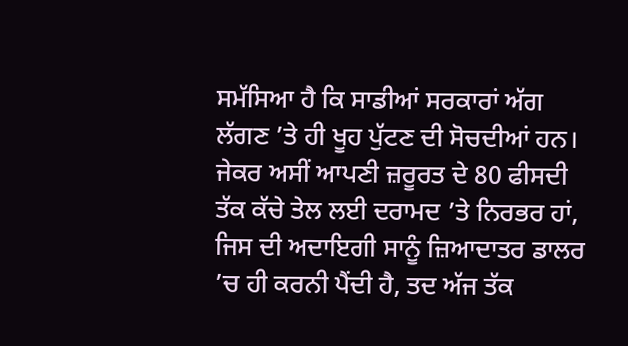ਸਮੱਸਿਆ ਹੈ ਕਿ ਸਾਡੀਆਂ ਸਰਕਾਰਾਂ ਅੱਗ ਲੱਗਣ ’ਤੇ ਹੀ ਖੂਹ ਪੁੱਟਣ ਦੀ ਸੋਚਦੀਆਂ ਹਨ। ਜੇਕਰ ਅਸੀਂ ਆਪਣੀ ਜ਼ਰੂਰਤ ਦੇ 80 ਫੀਸਦੀ ਤੱਕ ਕੱਚੇ ਤੇਲ ਲਈ ਦਰਾਮਦ ’ਤੇ ਨਿਰਭਰ ਹਾਂ, ਜਿਸ ਦੀ ਅਦਾਇਗੀ ਸਾਨੂੰ ਜ਼ਿਆਦਾਤਰ ਡਾਲਰ ’ਚ ਹੀ ਕਰਨੀ ਪੈਂਦੀ ਹੈ, ਤਦ ਅੱਜ ਤੱਕ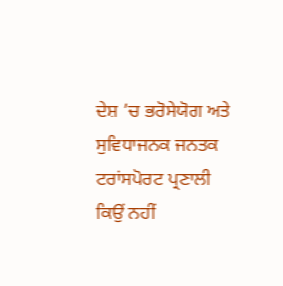ਦੇਸ਼ ’ਚ ਭਰੋਸੇਯੋਗ ਅਤੇ ਸੁਵਿਧਾਜਨਕ ਜਨਤਕ ਟਰਾਂਸਪੋਰਟ ਪ੍ਰਣਾਲੀ ਕਿਉਂ ਨਹੀਂ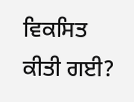ਵਿਕਸਿਤ ਕੀਤੀ ਗਈ?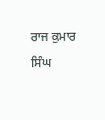ਰਾਜ ਕੁਮਾਰ ਸਿੰਘ